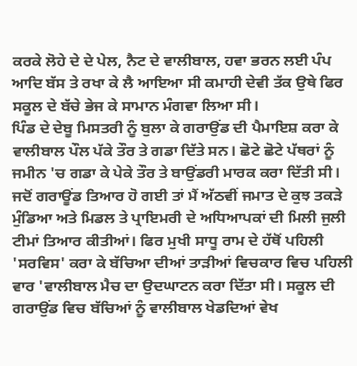ਕਰਕੇ ਲੋਹੇ ਦੇ ਦੇ ਪੇਲ, ਨੈਟ ਦੇ ਵਾਲੀਬਾਲ, ਹਵਾ ਭਰਨ ਲਈ ਪੰਪ ਆਦਿ ਬੱਸ ਤੇ ਰਖਾ ਕੇ ਲੈ ਆਇਆ ਸੀ ਕਮਾਹੀ ਦੇਵੀ ਤੱਕ ਉਥੇ ਫਿਰ ਸਕੂਲ ਦੇ ਬੱਚੇ ਭੇਜ ਕੇ ਸਾਮਾਨ ਮੰਗਵਾ ਲਿਆ ਸੀ।
ਪਿੰਡ ਦੇ ਦੇਬੂ ਮਿਸਤਰੀ ਨੂੰ ਬੁਲਾ ਕੇ ਗਰਾਉਂਡ ਦੀ ਪੈਮਾਇਸ਼ ਕਰਾ ਕੇ ਵਾਲੀਬਾਲ ਪੌਲ ਪੱਕੇ ਤੌਰ ਤੇ ਗਡਾ ਦਿੱਤੇ ਸਨ। ਛੋਟੇ ਛੋਟੇ ਪੱਥਰਾਂ ਨੂੰ ਜਮੀਨ 'ਚ ਗਡਾ ਕੇ ਪੇਕੇ ਤੌਰ ਤੇ ਬਾਉਂਡਰੀ ਮਾਰਕ ਕਰਾ ਦਿੱਤੀ ਸੀ। ਜਦੋਂ ਗਰਾਊਂਡ ਤਿਆਰ ਹੋ ਗਈ ਤਾਂ ਮੈਂ ਅੱਠਵੀਂ ਜਮਾਤ ਦੇ ਕੁਝ ਤਕੜੇ ਮੁੰਡਿਆ ਅਤੇ ਮਿਡਲ ਤੇ ਪ੍ਰਾਇਮਰੀ ਦੇ ਅਧਿਆਪਕਾਂ ਦੀ ਮਿਲੀ ਜੁਲੀ ਟੀਮਾਂ ਤਿਆਰ ਕੀਤੀਆਂ। ਫਿਰ ਮੁਖੀ ਸਾਧੂ ਰਾਮ ਦੇ ਹੱਥੋਂ ਪਹਿਲੀ 'ਸਰਵਿਸ' ਕਰਾ ਕੇ ਬੱਚਿਆ ਦੀਆਂ ਤਾੜੀਆਂ ਵਿਚਕਾਰ ਵਿਚ ਪਹਿਲੀ ਵਾਰ 'ਵਾਲੀਬਾਲ ਮੈਚ ਦਾ ਉਦਘਾਟਨ ਕਰਾ ਦਿੱਤਾ ਸੀ। ਸਕੂਲ ਦੀ ਗਰਾਉਂਡ ਵਿਚ ਬੱਚਿਆਂ ਨੂੰ ਵਾਲੀਬਾਲ ਖੇਡਦਿਆਂ ਵੇਖ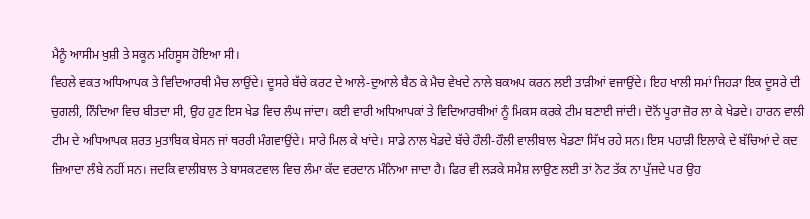ਮੈਨੂੰ ਆਸੀਮ ਖੁਸ਼ੀ ਤੇ ਸਕੂਨ ਮਹਿਸੂਸ ਹੋਇਆ ਸੀ।
ਵਿਹਲੇ ਵਕਤ ਅਧਿਆਪਕ ਤੇ ਵਿਦਿਆਰਥੀ ਮੈਚ ਲਾਉਂਦੇ। ਦੂਸਰੇ ਬੱਚੇ ਕਰਟ ਦੇ ਆਲੇ-ਦੁਆਲੇ ਬੈਠ ਕੇ ਮੈਚ ਵੇਖਦੇ ਨਾਲੇ ਬਕਅਪ ਕਰਨ ਲਈ ਤਾੜੀਆਂ ਵਜਾਉਂਦੇ। ਇਹ ਖਾਲੀ ਸਮਾਂ ਜਿਹੜਾ ਇਕ ਦੂਸਰੇ ਦੀ ਚੁਗਲੀ, ਨਿੰਦਿਆ ਵਿਚ ਬੀਤਦਾ ਸੀ, ਉਹ ਹੁਣ ਇਸ ਖੇਡ ਵਿਚ ਲੰਘ ਜਾਂਦਾ। ਕਈ ਵਾਰੀ ਅਧਿਆਪਕਾਂ ਤੇ ਵਿਦਿਆਰਥੀਆਂ ਨੂੰ ਮਿਕਸ ਕਰਕੇ ਟੀਮ ਬਣਾਈ ਜਾਂਦੀ। ਦੋਨੋਂ ਪੂਰਾ ਜ਼ੋਰ ਲਾ ਕੇ ਖੇਡਦੇ। ਹਾਰਨ ਵਾਲੀ ਟੀਮ ਦੇ ਅਧਿਆਪਕ ਸ਼ਰਤ ਮੁਤਾਬਿਕ ਬੇਸਨ ਜਾਂ ਥਰਰੀ ਮੰਗਵਾਉਂਦੇ। ਸਾਰੇ ਮਿਲ ਕੇ ਖਾਂਦੇ। ਸਾਡੇ ਨਾਲ ਖੇਡਦੇ ਬੱਚੇ ਹੌਲੀ-ਹੌਲੀ ਵਾਲੀਬਾਲ ਖੇਡਣਾ ਸਿੱਖ ਰਹੇ ਸਨ। ਇਸ ਪਹਾੜੀ ਇਲਾਕੇ ਦੇ ਬੱਚਿਆਂ ਦੇ ਕਦ ਜ਼ਿਆਦਾ ਲੰਬੇ ਨਹੀਂ ਸਨ। ਜਦਕਿ ਵਾਲੀਬਾਲ ਤੇ ਬਾਸਕਟਵਾਲ ਵਿਚ ਲੰਮਾ ਕੱਦ ਵਰਦਾਨ ਮੰਨਿਆ ਜਾਦਾ ਹੈ। ਫਿਰ ਵੀ ਲੜਕੇ ਸਮੈਸ਼ ਲਾਉਣ ਲਈ ਤਾਂ ਨੋਟ ਤੱਕ ਨਾ ਪੁੱਜਦੇ ਪਰ ਉਹ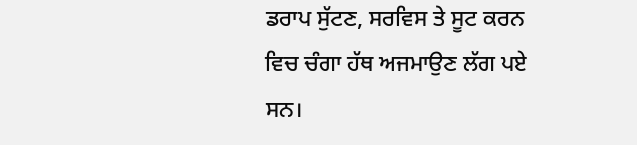ਡਰਾਪ ਸੁੱਟਣ, ਸਰਵਿਸ ਤੇ ਸੂਟ ਕਰਨ ਵਿਚ ਚੰਗਾ ਹੱਥ ਅਜਮਾਉਣ ਲੱਗ ਪਏ ਸਨ।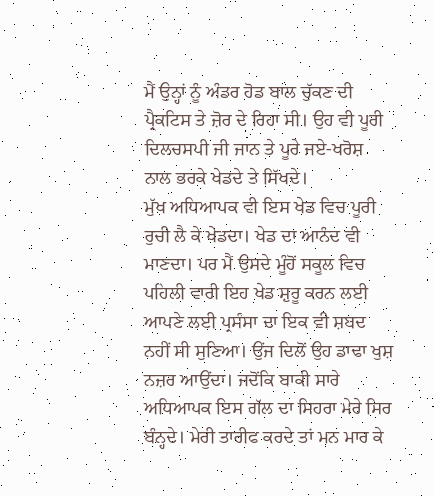ਮੈਂ ਉਨ੍ਹਾਂ ਨੂੰ ਅੰਡਰ ਹੋਡ ਬਾਲ ਚੁੱਕਣ ਦੀ ਪ੍ਰੈਕਟਿਸ ਤੇ ਜ਼ੋਰ ਦੇ ਰਿਹਾ ਸੀ। ਉਹ ਵੀ ਪੂਰੀ ਦਿਲਚਸਪੀ ਜੀ ਜਾਨ ਤੇ ਪੂਰੇ ਜਏ-ਖਰੋਸ਼ ਨਾਲ ਭਰਕੇ ਖੇਡਦੇ ਤੇ ਸਿੱਖਦੇ।
ਮੁੱਖ ਅਧਿਆਪਕ ਵੀ ਇਸ ਖੇਡ ਵਿਚ ਪੂਰੀ ਰੁਚੀ ਲੈ ਕੇ ਖੇਡਦਾ। ਖੇਡ ਦਾ ਆਨੰਦ ਵੀ ਮਾਣਦਾ। ਪਰ ਮੈਂ ਉਸਦੇ ਮੂੰਹੋਂ ਸਕੂਲ ਵਿਚ ਪਹਿਲੀ ਵਾਰੀ ਇਹ ਖੇਡ ਸ਼ੁਰੂ ਕਰਨ ਲਈ ਆਪਣੇ ਲਈ ਪ੍ਰਸੰਸਾ ਦਾ ਇਕ ਵੀ ਸ਼ਬਦ ਨਹੀਂ ਸੀ ਸੁਣਿਆ। ਉਂਜ ਦਿਲੋਂ ਉਹ ਡਾਢਾ ਖੁਸ਼ ਨਜ਼ਰ ਆਉਂਦਾ। ਜਦੋਂਕਿ ਬਾਕੀ ਸਾਰੇ ਅਧਿਆਪਕ ਇਸ ਗੱਲ ਦਾ ਸਿਹਰਾ ਮੇਰੇ ਸਿਰ ਬੰਨ੍ਹਦੇ। ਮੇਰੀ ਤਾਰੀਫ ਕਰਦੇ ਤਾਂ ਮਨ ਮਾਰ ਕੇ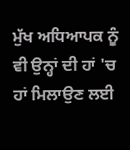ਮੁੱਖ ਅਧਿਆਪਕ ਨੂੰ ਵੀ ਉਨ੍ਹਾਂ ਦੀ ਹਾਂ 'ਚ ਹਾਂ ਮਿਲਾਉਣ ਲਈ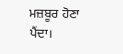ਮਜ਼ਬੂਰ ਹੋਣਾ ਪੈਂਦਾ।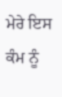ਮੇਰੇ ਇਸ ਕੰਮ ਨੂੰ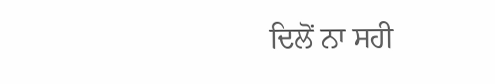ਦਿਲੋਂ ਨਾ ਸਹੀ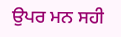ਉਪਰ ਮਨ ਸਹੀ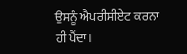ਉਸਨੂੰ ਐਪਰੀਸੀਏਟ ਕਰਨਾ ਹੀ ਪੈਂਦਾ।